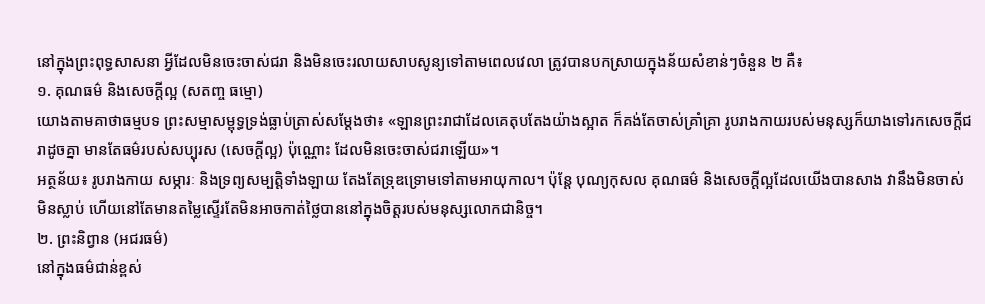នៅក្នុងព្រះពុទ្ធសាសនា អ្វីដែលមិនចេះចាស់ជរា និងមិនចេះរលាយសាបសូន្យទៅតាមពេលវេលា ត្រូវបានបកស្រាយក្នុងន័យសំខាន់ៗចំនួន ២ គឺ៖
១. គុណធម៌ និងសេចក្តីល្អ (សតញ្ច ធម្មោ)
យោងតាមគាថាធម្មបទ ព្រះសម្មាសម្ពុទ្ធទ្រង់ធ្លាប់ត្រាស់សម្តែងថា៖ «ឡានព្រះរាជាដែលគេតុបតែងយ៉ាងស្អាត ក៏គង់តែចាស់គ្រាំគ្រា រូបរាងកាយរបស់មនុស្សក៏យាងទៅរកសេចក្តីជរាដូចគ្នា មានតែធម៌របស់សប្បុរស (សេចក្តីល្អ) ប៉ុណ្ណោះ ដែលមិនចេះចាស់ជរាឡើយ»។
អត្ថន័យ៖ រូបរាងកាយ សម្ភារៈ និងទ្រព្យសម្បត្តិទាំងឡាយ តែងតែទ្រុឌទ្រោមទៅតាមអាយុកាល។ ប៉ុន្តែ បុណ្យកុសល គុណធម៌ និងសេចក្តីល្អដែលយើងបានសាង វានឹងមិនចាស់ មិនស្លាប់ ហើយនៅតែមានតម្លៃស្ទើរតែមិនអាចកាត់ថ្លៃបាននៅក្នុងចិត្តរបស់មនុស្សលោកជានិច្ច។
២. ព្រះនិព្វាន (អជរធម៌)
នៅក្នុងធម៌ជាន់ខ្ពស់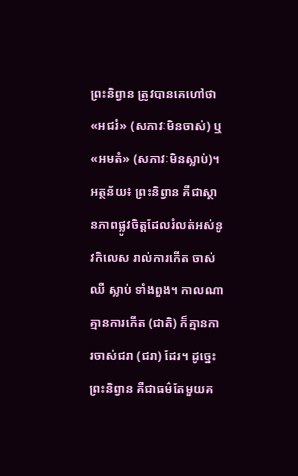ព្រះនិព្វាន ត្រូវបានគេហៅថា «អជរំ» (សភាវៈមិនចាស់) ឬ «អមតំ» (សភាវៈមិនស្លាប់)។
អត្ថន័យ៖ ព្រះនិព្វាន គឺជាស្ថានភាពផ្លូវចិត្តដែលរំលត់អស់នូវកិលេស រាល់ការកើត ចាស់ ឈឺ ស្លាប់ ទាំងពួង។ កាលណាគ្មានការកើត (ជាតិ) ក៏គ្មានការចាស់ជរា (ជរា) ដែរ។ ដូច្នេះ ព្រះនិព្វាន គឺជាធម៌តែមួយគ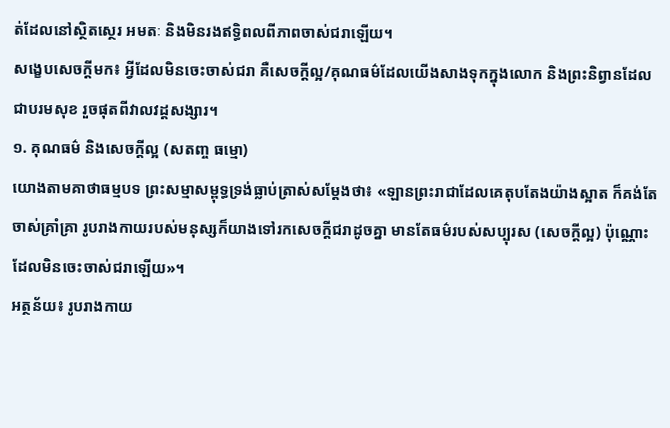ត់ដែលនៅស្ថិតស្ថេរ អមតៈ និងមិនរងឥទ្ធិពលពីភាពចាស់ជរាឡើយ។
សង្ខេបសេចក្តីមក៖ អ្វីដែលមិនចេះចាស់ជរា គឺសេចក្តីល្អ/គុណធម៌ដែលយើងសាងទុកក្នុងលោក និងព្រះនិព្វានដែលជាបរមសុខ រួចផុតពីវាលវដ្តសង្សារ។
១. គុណធម៌ និងសេចក្តីល្អ (សតញ្ច ធម្មោ)
យោងតាមគាថាធម្មបទ ព្រះសម្មាសម្ពុទ្ធទ្រង់ធ្លាប់ត្រាស់សម្តែងថា៖ «ឡានព្រះរាជាដែលគេតុបតែងយ៉ាងស្អាត ក៏គង់តែចាស់គ្រាំគ្រា រូបរាងកាយរបស់មនុស្សក៏យាងទៅរកសេចក្តីជរាដូចគ្នា មានតែធម៌របស់សប្បុរស (សេចក្តីល្អ) ប៉ុណ្ណោះ ដែលមិនចេះចាស់ជរាឡើយ»។
អត្ថន័យ៖ រូបរាងកាយ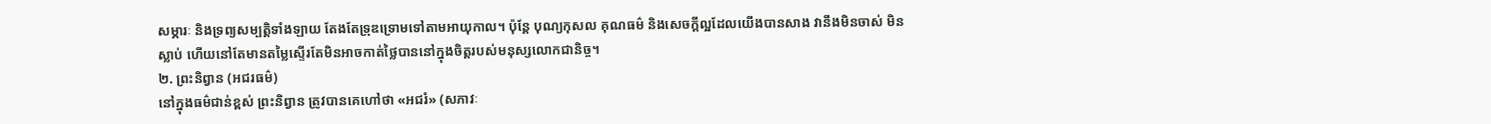សម្ភារៈ និងទ្រព្យសម្បត្តិទាំងឡាយ តែងតែទ្រុឌទ្រោមទៅតាមអាយុកាល។ ប៉ុន្តែ បុណ្យកុសល គុណធម៌ និងសេចក្តីល្អដែលយើងបានសាង វានឹងមិនចាស់ មិនស្លាប់ ហើយនៅតែមានតម្លៃស្ទើរតែមិនអាចកាត់ថ្លៃបាននៅក្នុងចិត្តរបស់មនុស្សលោកជានិច្ច។
២. ព្រះនិព្វាន (អជរធម៌)
នៅក្នុងធម៌ជាន់ខ្ពស់ ព្រះនិព្វាន ត្រូវបានគេហៅថា «អជរំ» (សភាវៈ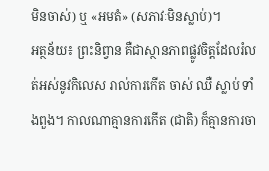មិនចាស់) ឬ «អមតំ» (សភាវៈមិនស្លាប់)។
អត្ថន័យ៖ ព្រះនិព្វាន គឺជាស្ថានភាពផ្លូវចិត្តដែលរំលត់អស់នូវកិលេស រាល់ការកើត ចាស់ ឈឺ ស្លាប់ ទាំងពួង។ កាលណាគ្មានការកើត (ជាតិ) ក៏គ្មានការចា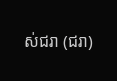ស់ជរា (ជរា)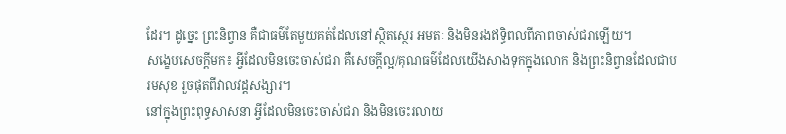ដែរ។ ដូច្នេះ ព្រះនិព្វាន គឺជាធម៌តែមួយគត់ដែលនៅស្ថិតស្ថេរ អមតៈ និងមិនរងឥទ្ធិពលពីភាពចាស់ជរាឡើយ។
សង្ខេបសេចក្តីមក៖ អ្វីដែលមិនចេះចាស់ជរា គឺសេចក្តីល្អ/គុណធម៌ដែលយើងសាងទុកក្នុងលោក និងព្រះនិព្វានដែលជាបរមសុខ រួចផុតពីវាលវដ្តសង្សារ។
នៅក្នុងព្រះពុទ្ធសាសនា អ្វីដែលមិនចេះចាស់ជរា និងមិនចេះរលាយ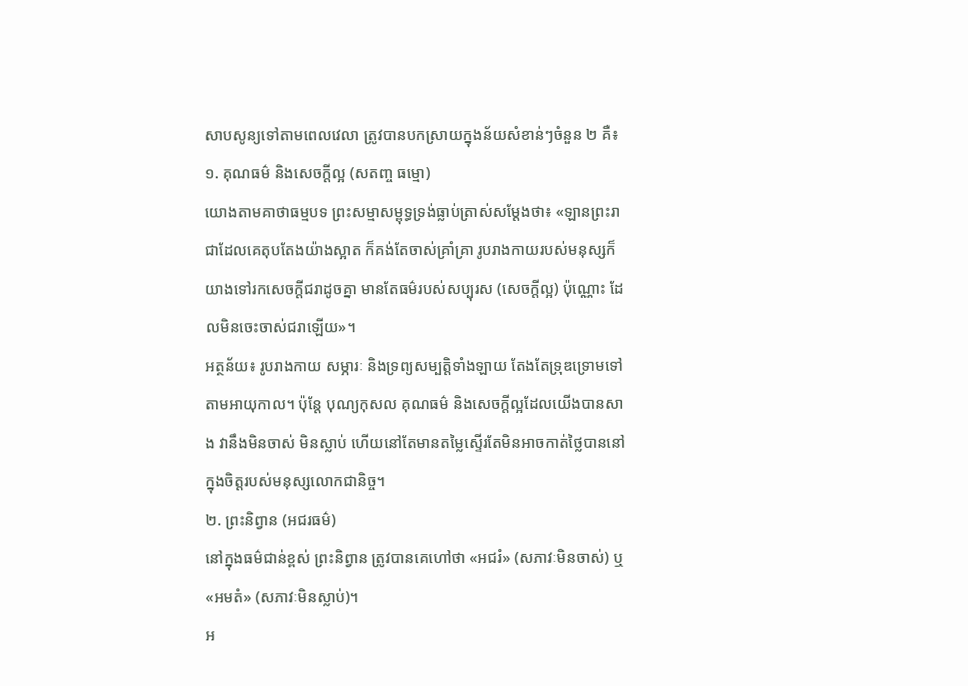សាបសូន្យទៅតាមពេលវេលា ត្រូវបានបកស្រាយក្នុងន័យសំខាន់ៗចំនួន ២ គឺ៖
១. គុណធម៌ និងសេចក្តីល្អ (សតញ្ច ធម្មោ)
យោងតាមគាថាធម្មបទ ព្រះសម្មាសម្ពុទ្ធទ្រង់ធ្លាប់ត្រាស់សម្តែងថា៖ «ឡានព្រះរាជាដែលគេតុបតែងយ៉ាងស្អាត ក៏គង់តែចាស់គ្រាំគ្រា រូបរាងកាយរបស់មនុស្សក៏យាងទៅរកសេចក្តីជរាដូចគ្នា មានតែធម៌របស់សប្បុរស (សេចក្តីល្អ) ប៉ុណ្ណោះ ដែលមិនចេះចាស់ជរាឡើយ»។
អត្ថន័យ៖ រូបរាងកាយ សម្ភារៈ និងទ្រព្យសម្បត្តិទាំងឡាយ តែងតែទ្រុឌទ្រោមទៅតាមអាយុកាល។ ប៉ុន្តែ បុណ្យកុសល គុណធម៌ និងសេចក្តីល្អដែលយើងបានសាង វានឹងមិនចាស់ មិនស្លាប់ ហើយនៅតែមានតម្លៃស្ទើរតែមិនអាចកាត់ថ្លៃបាននៅក្នុងចិត្តរបស់មនុស្សលោកជានិច្ច។
២. ព្រះនិព្វាន (អជរធម៌)
នៅក្នុងធម៌ជាន់ខ្ពស់ ព្រះនិព្វាន ត្រូវបានគេហៅថា «អជរំ» (សភាវៈមិនចាស់) ឬ «អមតំ» (សភាវៈមិនស្លាប់)។
អ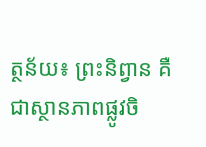ត្ថន័យ៖ ព្រះនិព្វាន គឺជាស្ថានភាពផ្លូវចិ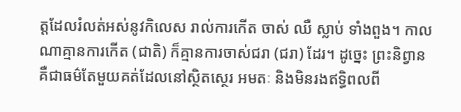ត្តដែលរំលត់អស់នូវកិលេស រាល់ការកើត ចាស់ ឈឺ ស្លាប់ ទាំងពួង។ កាលណាគ្មានការកើត (ជាតិ) ក៏គ្មានការចាស់ជរា (ជរា) ដែរ។ ដូច្នេះ ព្រះនិព្វាន គឺជាធម៌តែមួយគត់ដែលនៅស្ថិតស្ថេរ អមតៈ និងមិនរងឥទ្ធិពលពី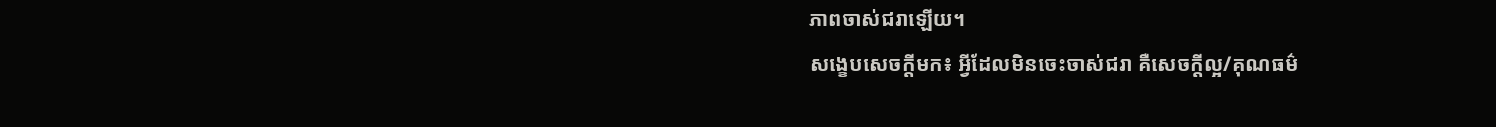ភាពចាស់ជរាឡើយ។
សង្ខេបសេចក្តីមក៖ អ្វីដែលមិនចេះចាស់ជរា គឺសេចក្តីល្អ/គុណធម៌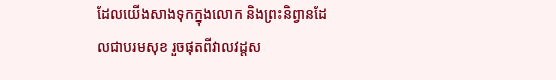ដែលយើងសាងទុកក្នុងលោក និងព្រះនិព្វានដែលជាបរមសុខ រួចផុតពីវាលវដ្តស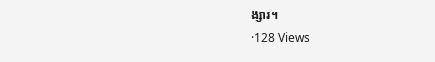ង្សារ។
·128 Views